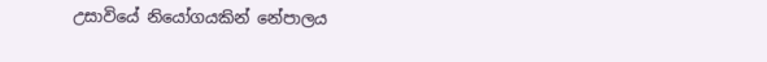උසාවියේ නියෝගයකින් නේපාලය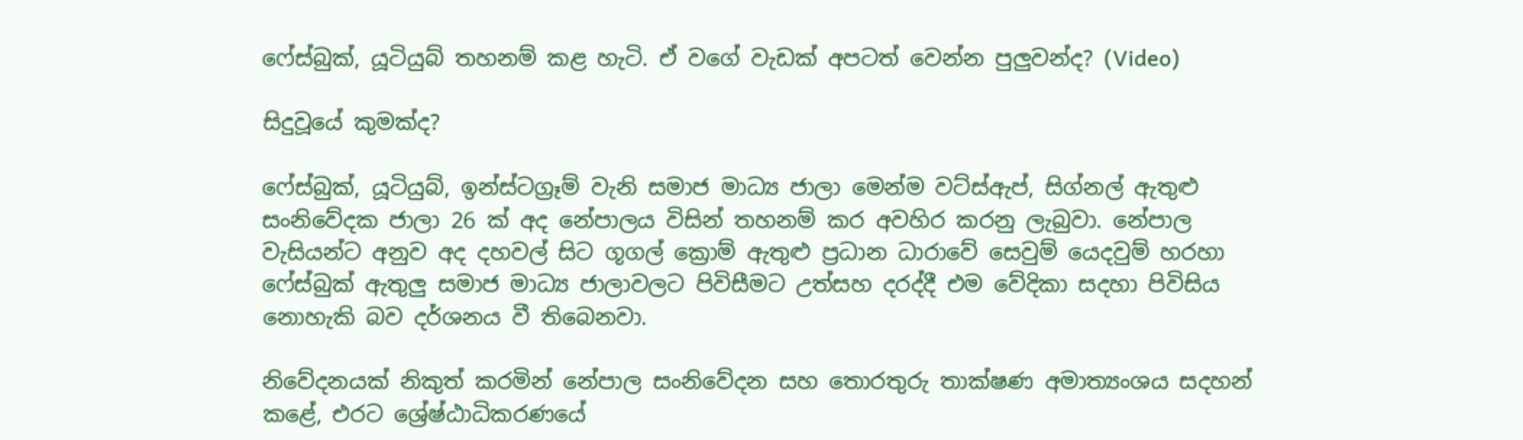ෆේස්බුක්, යූටියුබ් තහනම් කළ හැටි. ඒ වගේ වැඩක් අපටත් වෙන්න පුලුවන්ද? (Video)

සිදුවූයේ කුමක්ද?

ෆේස්බුක්, යූටියුබ්, ඉන්ස්ටග්‍රෑම් වැනි සමාජ මාධ්‍ය ජාලා මෙන්ම වට්ස්ඇප්, සිග්නල් ඇතුළු සංනිවේදක ජාලා 26 ක් අද නේපාලය විසින් තහනම් කර අවහිර කරනු ලැබුවා. නේපාල වැසියන්ට අනුව අද දහවල් සිට ගූගල් ක්‍රොම් ඇතුළු ප්‍රධාන ධාරාවේ සෙවුම් යෙදවුම් හරහා ෆේස්බුක් ඇතුලු සමාජ මාධ්‍ය ජාලාවලට පිවිසීමට උත්සහ දරද්දී එම වේදිකා සදහා පිවිසිය නොහැකි බව දර්ශනය වී තිබෙනවා.

නිවේදනයක් නිකුත් කරමින් නේපාල සංනිවේදන සහ තොරතුරු තාක්ෂණ අමාත්‍යංශය සදහන් කළේ, එරට ශ්‍රේෂ්ඨාධිකරණයේ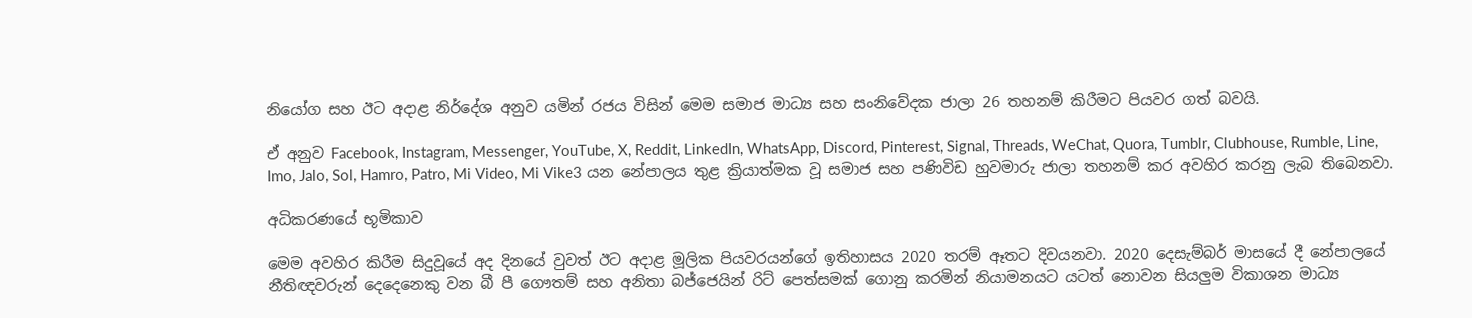නියෝග සහ ඊට අදාළ නිර්දේශ අනුව යමින් රජය විසින් මෙම සමාජ මාධ්‍ය සහ සංනිවේදක ජාලා 26 තහනම් කිරීමට පියවර ගත් බවයි.

ඒ අනුව Facebook, Instagram, Messenger, YouTube, X, Reddit, LinkedIn, WhatsApp, Discord, Pinterest, Signal, Threads, WeChat, Quora, Tumblr, Clubhouse, Rumble, Line, Imo, Jalo, Sol, Hamro, Patro, Mi Video, Mi Vike3 යන නේපාලය තුළ ක්‍රියාත්මක වූ සමාජ සහ පණිවිඩ හුවමාරු ජාලා තහනම් කර අවහිර කරනු ලැබ තිබෙනවා.

අධිකරණයේ භූමිකාව

මෙම අවහිර කිරීම සිදුවූයේ අද දිනයේ වුවත් ඊට අදාළ මූලික පියවරයන්ගේ ඉතිහාසය 2020 තරම් ඈතට දිවයනවා. 2020 දෙසැම්බර් මාසයේ දී නේපාලයේ නීතිඥවරුන් දෙදෙනෙකු වන බී පී ගෞතම් සහ අනිතා බජ්ජෙයින් රිට් පෙත්සමක් ගොනු කරමින් නියාමනයට යටත් නොවන සියලුම විකාශන මාධ්‍ය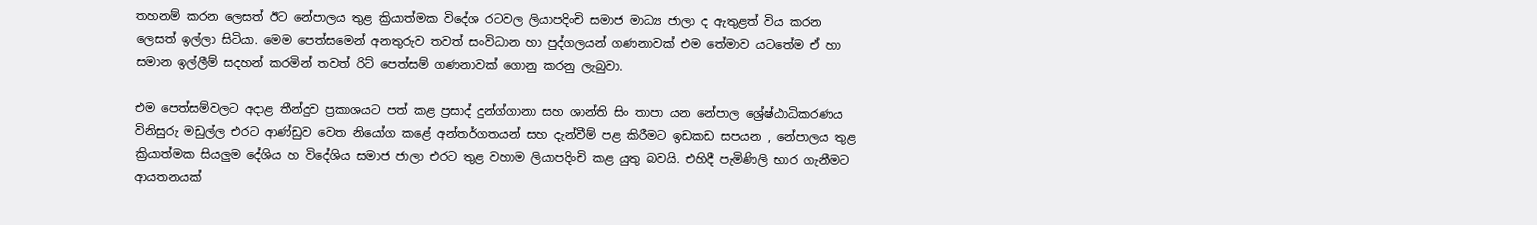තහනම් කරන ලෙසත් ඊට නේපාලය තුළ ක්‍රියාත්මක විදේශ රටවල ලියාපදිංචි සමාජ මාධ්‍ය ජාලා ද ඇතුළත් විය කරන ලෙසත් ඉල්ලා සිටියා. මෙම පෙත්සමෙන් අනතුරුව තවත් සංවිධාන හා පුද්ගලයන් ගණනාවක් එම තේමාව යටතේම ඒ හා සමාන ඉල්ලීම් සදහන් කරමින් තවත් රිට් පෙත්සම් ගණනාවක් ගොනු කරනු ලැබුවා.

එම පෙත්සම්වලට අදාළ තීන්දුව ප්‍රකාශයට පත් කළ ප්‍රසාද් දුන්ග්ගානා සහ ශාන්ති සිං තාපා යන නේපාල ශ්‍රේෂ්ඨාධිකරණය විනිසුරු මඩුල්ල එරට ආණ්ඩුව වෙත නියෝග කළේ අන්තර්ගතයන් සහ දැන්වීම් පළ කිරීමට ඉඩකඩ සපයන , නේපාලය තුළ ක්‍රියාත්මක සියලුම දේශිය හ විදේශිය සමාජ ජාලා එරට තුළ වහාම ලියාපදිංචි කළ යුතු බවයි. එහිදී පැමිණිලි භාර ගැනීමට ආයතනයක්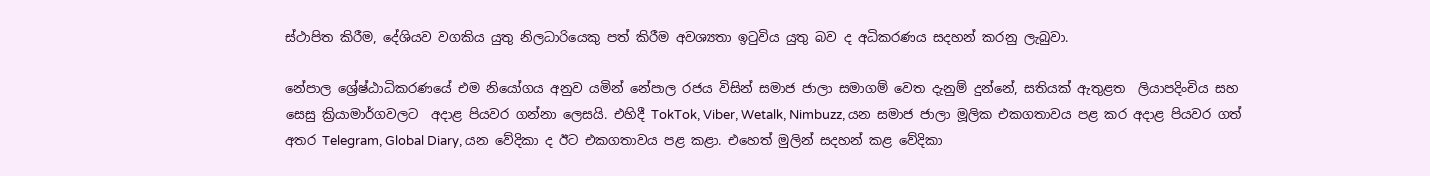ස්ථාපිත කිරීම, දේශියව වගකිය යුතු නිලධාරියෙකු පත් කිරීම අවශ්‍යතා ඉටුවිය යුතු බව ද අධිකරණය සදහන් කරනු ලැබුවා.

නේපාල ශ්‍රේෂ්ඨාධිකරණයේ එම නියෝගය අනුව යමින් නේපාල රජය විසින් සමාජ ජාලා සමාගම් වෙත දැනුම් දුන්නේ, සතියක් ඇතුළත  ලියාපදිංචිය සහ සෙසු ක්‍රියාමාර්ගවලට  අදාළ පියවර ගන්නා ලෙසයි. එහිදී TokTok, Viber, Wetalk, Nimbuzz, යන සමාජ ජාලා මූලික එකගතාවය පළ කර අදාළ පියවර ගත් අතර Telegram, Global Diary, යන වේදිකා ද ඊට එකගතාවය පළ කළා. එහෙත් මුලින් සදහන් කළ වේදිකා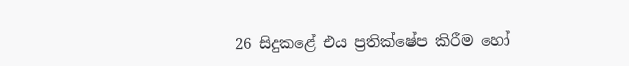26 සිදුකළේ එය ප්‍රතික්ෂේප කිරීම හෝ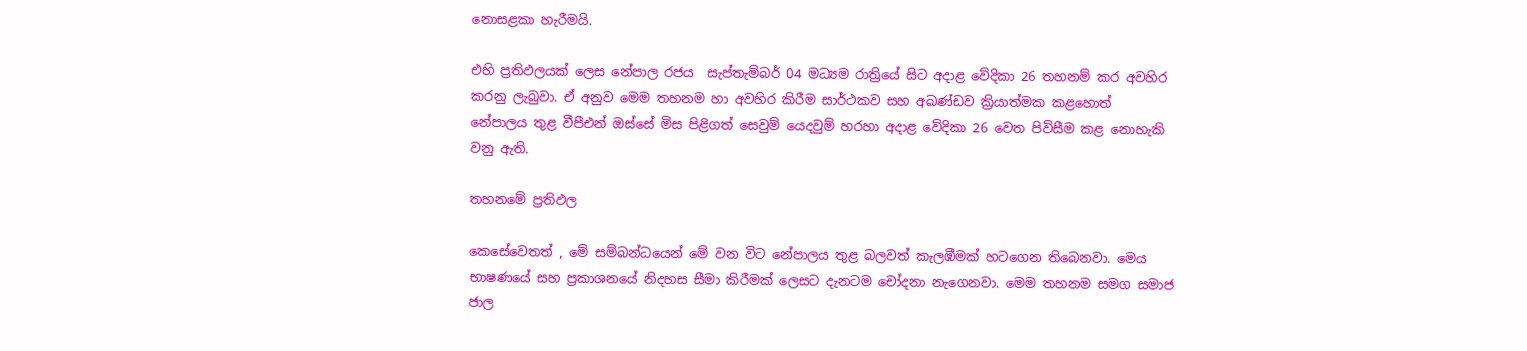නොසළකා හැරීමයි.

එහි ප්‍රතිඵලයක් ලෙස නේපාල රජය  සැප්තැම්බර් 04 මධ්‍යම රාත්‍රියේ සිට අදාළ වේදිකා 26 තහනම් කර අවහිර කරනු ලැබුවා. ඒ අනුව මෙම තහනම හා අවහිර කිරීම සාර්ථකව සහ අඛණ්ඩව ක්‍රියාත්මක කළහොත්  නේපාලය තුළ වීපීඑන් ඔස්සේ මිස පිළිගත් සෙවුම් යෙදවුම් හරහා අදාළ වේදිකා 26 වෙත පිවිසීම කළ නොහැකි වනු ඇති.

තහනමේ ප්‍රතිඵල

කෙසේවෙතත් , මේ සම්බන්ධයෙන් මේ වන විට නේපාලය තුළ බලවත් කැලඹීමක් හටගෙන තිබෙනවා. මෙය භාෂණයේ සහ ප්‍රකාශනයේ නිදහස සීමා කිරීමක් ලෙසට දැනටම චෝදනා නැගෙනවා. මෙම තහනම සමග සමාජ ජාල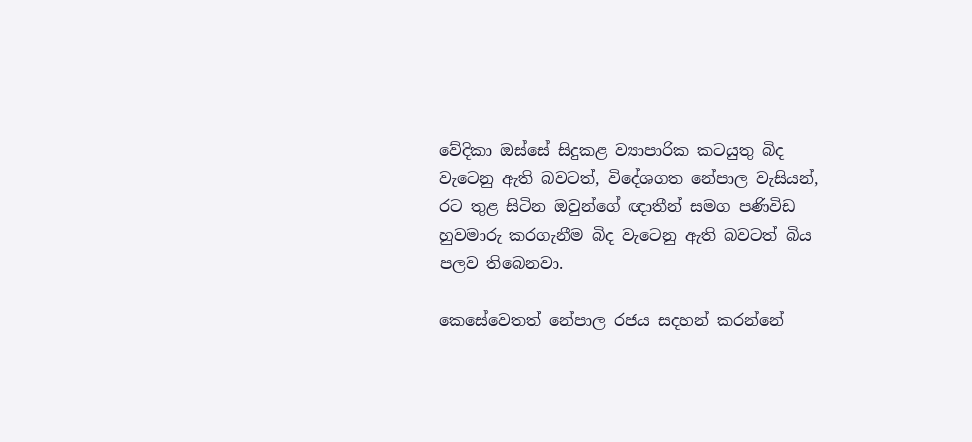වේදිකා ඔස්සේ සිදුකළ ව්‍යාපාරික කටයුතු බිද වැටෙනු ඇති බවටත්, විදේශගත නේපාල වැසියන්, රට තුළ සිටින ඔවුන්ගේ ඥාතීන් සමග පණිවිඩ හුවමාරු කරගැනීම බිද වැටෙනු ඇති බවටත් බිය පලව තිබෙනවා.

කෙසේවෙතත් නේපාල රජය සදහන් කරන්නේ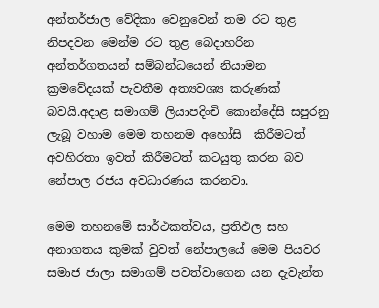අන්තර්ජාල වේදිකා වෙනුවෙන් තම රට තුළ නිපදවන මෙන්ම රට තුළ බෙදාහරින  අන්තර්ගතයන් සම්බන්ධයෙන් නියාමන ක්‍රමවේදයක් පැවතීම අත්‍යවශ්‍ය කරුණක් බවයි.අදාළ සමාගම් ලියාපදිංචි කොන්දේසි සපුරනු ලැබූ වහාම මෙම තහනම අහෝසි  කිරීමටත් අවහිරතා ඉවත් කිරීමටත් කටයුතු කරන බව නේපාල රජය අවධාරණය කරනවා.

මෙම තහනමේ සාර්ථකත්වය, ප්‍රතිඵල සහ අනාගතය කුමක් වුවත් නේපාලයේ මෙම පියවර සමාජ ජාලා සමාගම් පවත්වාගෙන යන දැවැන්ත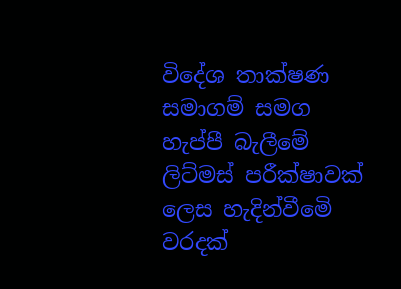විදේශ තාක්ෂණ සමාගම් සමග හැප්පී බැලීමේ ලිට්මස් පරීක්ෂාවක් ලෙස හැදින්වීමෙි වරදක්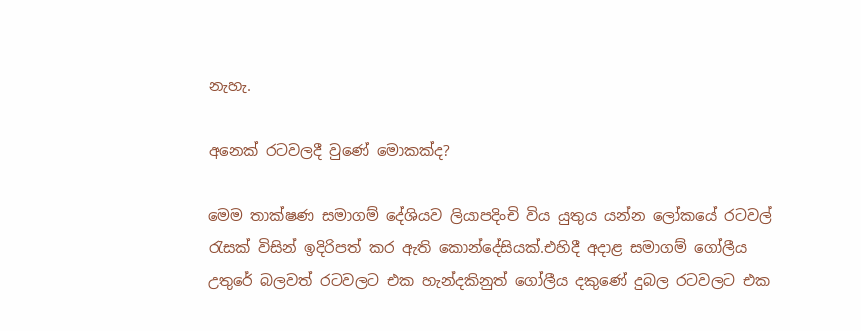නැහැ.

අනෙක් රටවලදී වුණේ මොකක්ද?

මෙම තාක්ෂණ සමාගම් දේශියව ලියාපදිංචි විය යුතුය යන්න ලෝකයේ රටවල් රැසක් විසින් ඉදිරිපත් කර ඇති කොන්දේසියක්.එහිදී අදාළ සමාගම් ගෝලීය උතුරේ බලවත් රටවලට එක හැන්දකිනුත් ගෝලීය දකුණේ දුබල රටවලට එක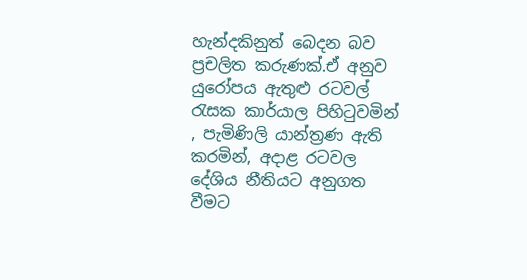හැන්දකිනුත් බෙදන බව ප්‍රචලිත කරුණක්.ඒ අනුව  යුරෝපය ඇතුළු රටවල් රැසක කාර්යාල පිහිටුවමින් , පැමිණිලි යාන්ත්‍රණ ඇති කරමින්, අදාළ රටවල දේශිය නීතියට අනුගත වීමට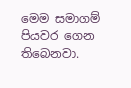මෙම සමාගම් පියවර ගෙන තිබෙනවා.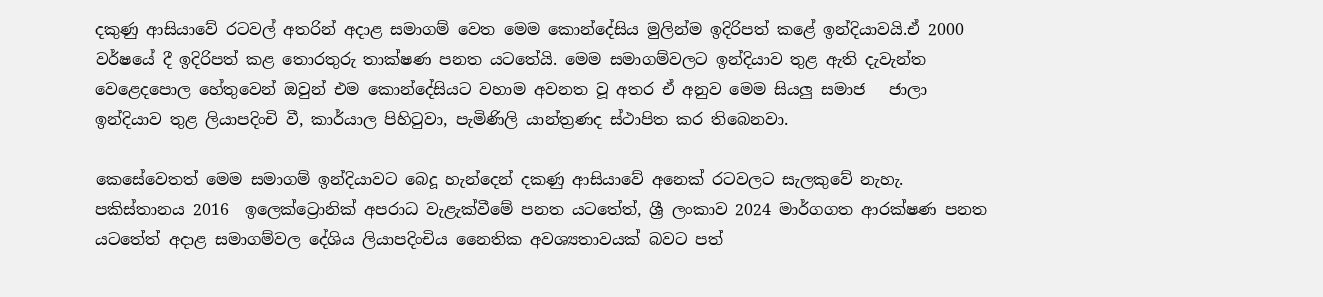දකුණු ආසියාවේ රටවල් අතරින් අදාළ සමාගම් වෙත මෙම කොන්දේසිය මුලින්ම ඉදිරිපත් කළේ ඉන්දියාවයි.ඒ 2000 වර්ෂයේ දී ඉදිරිපත් කළ තොරතුරු තාක්ෂණ පනත යටතේයි. මෙම සමාගම්වලට ඉන්දියාව තුළ ඇති දැවැන්ත වෙළෙදපොල හේතුවෙන් ඔවුන් එම කොන්දේසියට වහාම අවනත වූ අතර ඒ අනුව මෙම සියලු සමාජ   ජාලා ඉන්දියාව තුළ ලියාපදිංචි වී, කාර්යාල පිහිටුවා, පැමිණිලි යාන්ත්‍රණද ස්ථාපිත කර තිබෙනවා.

කෙසේවෙතත් මෙම සමාගම් ඉන්දියාවට බෙදූ හැන්දෙන් දකණු ආසියාවේ අනෙක් රටවලට සැලකුවේ නැහැ. පකිස්තානය 2016  ඉලෙක්ට්‍රොනික් අපරාධ වැළැක්වීමේ පනත යටතේත්, ශ්‍රී ලංකාව 2024 මාර්ගගත ආරක්ෂණ පනත යටතේත් අදාළ සමාගම්වල දේශිය ලියාපදිංචිය නෛතික අවශ්‍යතාවයක් බවට පත්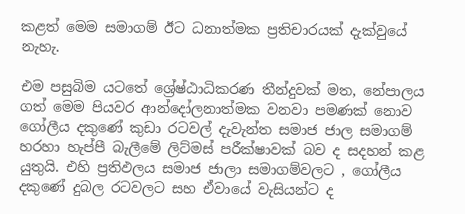කළත් මෙම සමාගම් ඊට ධනාත්මක ප්‍රතිචාරයක් දැක්වුයේ නැහැ.

එම පසුබිම යටතේ ශ්‍රේෂ්ඨාධිකරණ තීන්දුවක් මත, නේපාලය ගත් මෙම පියවර ආන්දෝලනාත්මක වනවා පමණක් නොව ගෝලීය දකුණේ කුඩා රටවල් දැවැන්ත සමාජ ජාල සමාගම්  හරහා හැප්පී බැලීමේ ලිට්මස් පරීක්ෂාවක් බව ද සදහන් කළ යුතුයි. එහි ප්‍රතිඵලය සමාජ ජාලා සමාගම්වලට , ගෝලීය දකුණේ දුබල රටවලට සහ ඒවායේ වැසියන්ට ද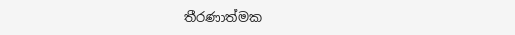තීරණාත්මක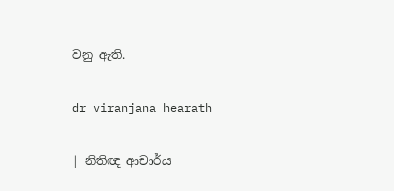වනු ඇති.

dr viranjana hearath

| නිතිඥ ආචාර්ය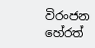විරංජන හේරත්